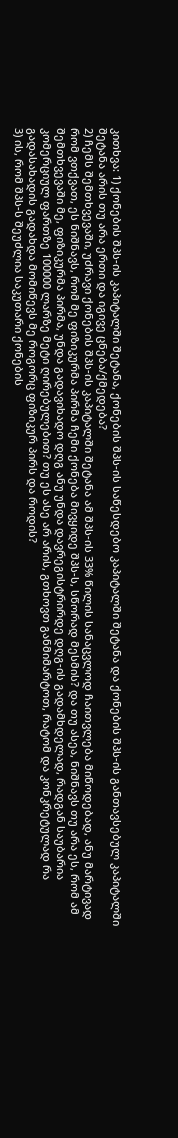კითხვა: 1) ქონების შპს-ის კაპიტალში შეტანა, ქონების შპს-ის საწესდებო კაპიტალში შეტანა და ქონების შპს-ის განთავსებულ კაპიტალში შეტანა არის თუ არა ერთი და იგივე ცნება/ქმედება?
2) ჩემს შემთხვევაში, უძრავი ქონების შპს-ის კაპიტალში შეტანა ამ შპს-ის 33% წილის სანაცვლოდ ჩაითვლება მიწოდებად, ანუ მარტივად რომ ვთქვათ, ეს ნიშნავს, რომ მე ფიზიკურმა პირმა ჩემი ქონება მივყიდე შპს-ს, სწორად მესმის? და თუ ასეა, ნიშნავს თუ არა ეს, რომ ამ შემთხვევაში მე, ფიზიკურმა პირმა, უნდა გადავიხადო დღგ ანუ უნდა დავრეგისტრირდე დღგ-ის გადამხდელად, რადგან საუბარია კომერციულ ფართზე 100000 ლარზე მეტი ღირებულებით? თუ ეს ასე არ არის, გთხოვთ განმიმარტოთ, რატომ და კონკრეტულად რა გადასახადის გადახდა მომიწევს მე როგორც ფიზიკურ პირს და როდის?
3) ის, რომ შპს-ს შეუძლია საკუთარი ქონების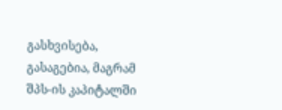გასხვისება, გასაგებია, მაგრამ შპს-ის კაპიტალში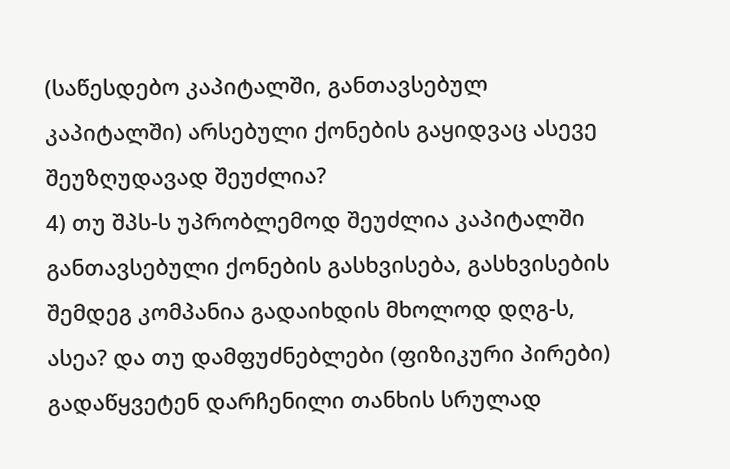(საწესდებო კაპიტალში, განთავსებულ კაპიტალში) არსებული ქონების გაყიდვაც ასევე შეუზღუდავად შეუძლია?
4) თუ შპს-ს უპრობლემოდ შეუძლია კაპიტალში განთავსებული ქონების გასხვისება, გასხვისების შემდეგ კომპანია გადაიხდის მხოლოდ დღგ-ს, ასეა? და თუ დამფუძნებლები (ფიზიკური პირები) გადაწყვეტენ დარჩენილი თანხის სრულად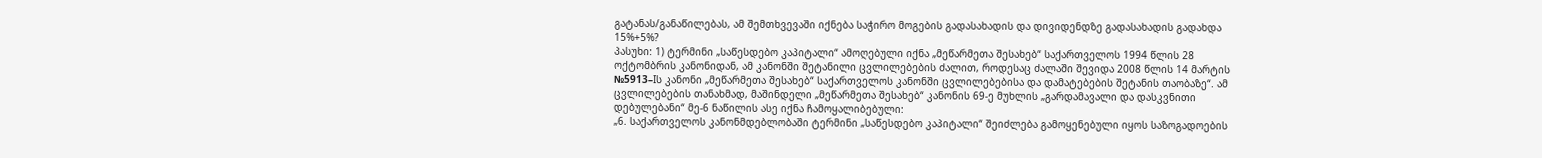გატანას/განაწილებას, ამ შემთხვევაში იქნება საჭირო მოგების გადასახადის და დივიდენდზე გადასახადის გადახდა 15%+5%?
პასუხი: 1) ტერმინი „საწესდებო კაპიტალი“ ამოღებული იქნა „მეწარმეთა შესახებ“ საქართველოს 1994 წლის 28 ოქტომბრის კანონიდან, ამ კანონში შეტანილი ცვლილებების ძალით, როდესაც ძალაში შევიდა 2008 წლის 14 მარტის №5913–Iს კანონი „მეწარმეთა შესახებ“ საქართველოს კანონში ცვლილებებისა და დამატებების შეტანის თაობაზე“. ამ ცვლილებების თანახმად, მაშინდელი „მეწარმეთა შესახებ“ კანონის 69-ე მუხლის „გარდამავალი და დასკვნითი დებულებანი“ მე-6 ნაწილის ასე იქნა ჩამოყალიბებული:
„6. საქართველოს კანონმდებლობაში ტერმინი „საწესდებო კაპიტალი“ შეიძლება გამოყენებული იყოს საზოგადოების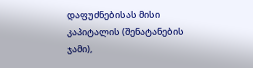დაფუძნებისას მისი კაპიტალის (შენატანების ჯამი),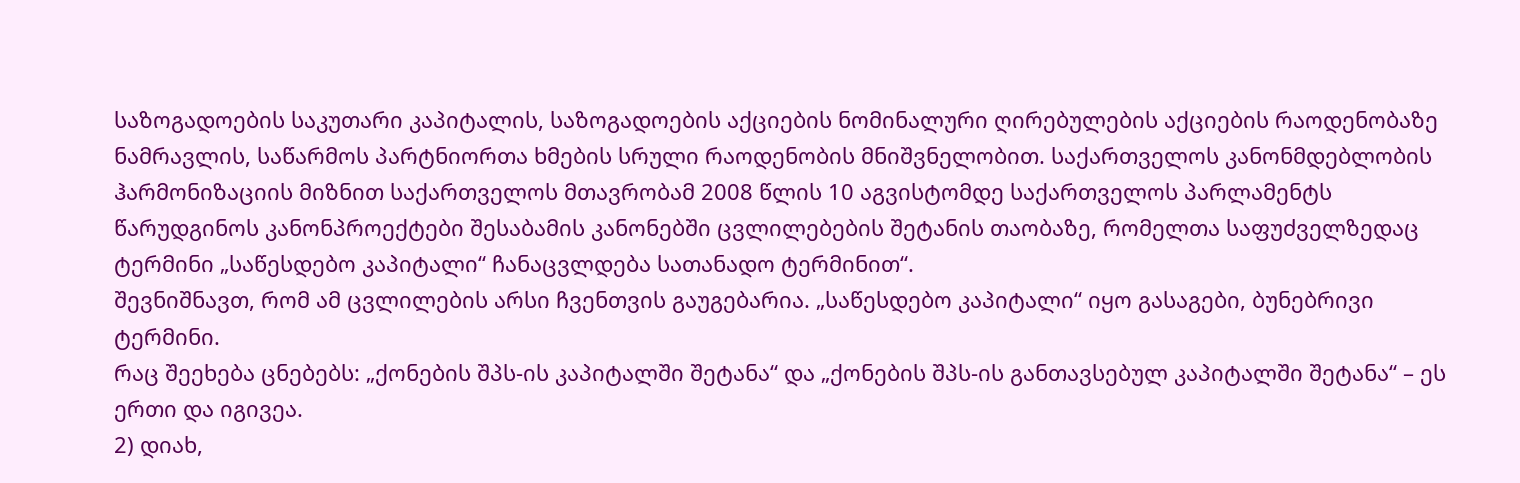საზოგადოების საკუთარი კაპიტალის, საზოგადოების აქციების ნომინალური ღირებულების აქციების რაოდენობაზე ნამრავლის, საწარმოს პარტნიორთა ხმების სრული რაოდენობის მნიშვნელობით. საქართველოს კანონმდებლობის ჰარმონიზაციის მიზნით საქართველოს მთავრობამ 2008 წლის 10 აგვისტომდე საქართველოს პარლამენტს წარუდგინოს კანონპროექტები შესაბამის კანონებში ცვლილებების შეტანის თაობაზე, რომელთა საფუძველზედაც ტერმინი „საწესდებო კაპიტალი“ ჩანაცვლდება სათანადო ტერმინით“.
შევნიშნავთ, რომ ამ ცვლილების არსი ჩვენთვის გაუგებარია. „საწესდებო კაპიტალი“ იყო გასაგები, ბუნებრივი ტერმინი.
რაც შეეხება ცნებებს: „ქონების შპს-ის კაპიტალში შეტანა“ და „ქონების შპს-ის განთავსებულ კაპიტალში შეტანა“ – ეს ერთი და იგივეა.
2) დიახ,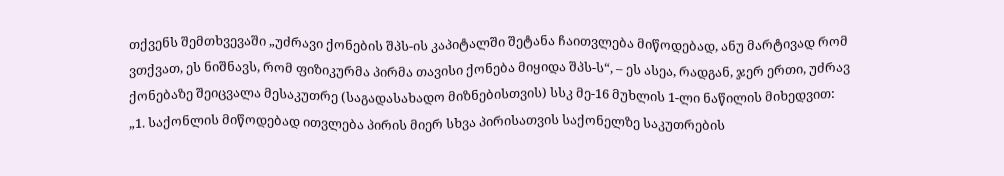თქვენს შემთხვევაში „უძრავი ქონების შპს-ის კაპიტალში შეტანა ჩაითვლება მიწოდებად, ანუ მარტივად რომ ვთქვათ, ეს ნიშნავს, რომ ფიზიკურმა პირმა თავისი ქონება მიყიდა შპს-ს“, – ეს ასეა, რადგან, ჯერ ერთი, უძრავ ქონებაზე შეიცვალა მესაკუთრე (საგადასახადო მიზნებისთვის) სსკ მე-16 მუხლის 1-ლი ნაწილის მიხედვით:
„1. საქონლის მიწოდებად ითვლება პირის მიერ სხვა პირისათვის საქონელზე საკუთრების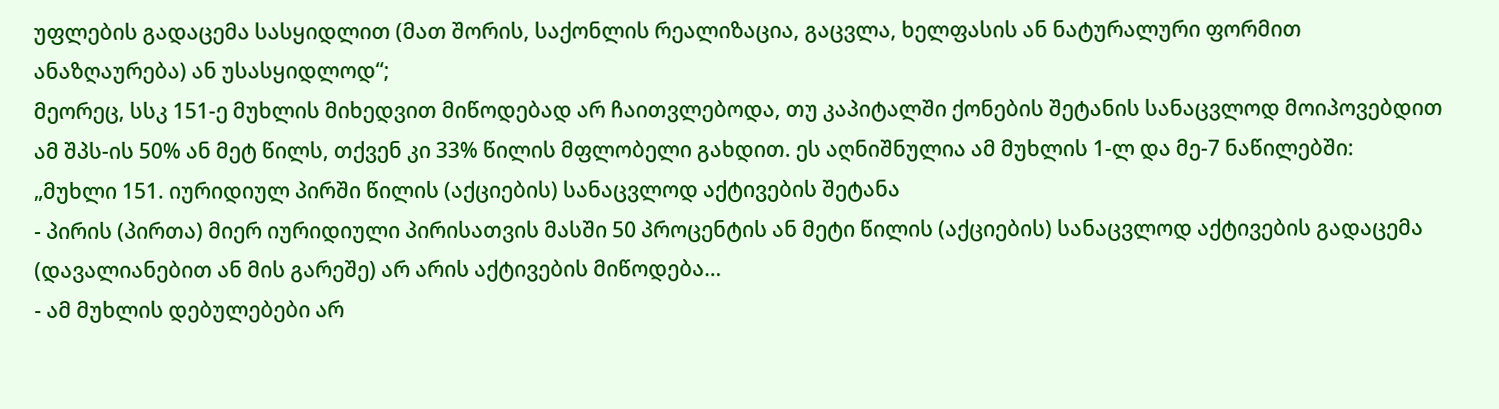უფლების გადაცემა სასყიდლით (მათ შორის, საქონლის რეალიზაცია, გაცვლა, ხელფასის ან ნატურალური ფორმით ანაზღაურება) ან უსასყიდლოდ“;
მეორეც, სსკ 151-ე მუხლის მიხედვით მიწოდებად არ ჩაითვლებოდა, თუ კაპიტალში ქონების შეტანის სანაცვლოდ მოიპოვებდით ამ შპს-ის 50% ან მეტ წილს, თქვენ კი 33% წილის მფლობელი გახდით. ეს აღნიშნულია ამ მუხლის 1-ლ და მე-7 ნაწილებში:
„მუხლი 151. იურიდიულ პირში წილის (აქციების) სანაცვლოდ აქტივების შეტანა
- პირის (პირთა) მიერ იურიდიული პირისათვის მასში 50 პროცენტის ან მეტი წილის (აქციების) სანაცვლოდ აქტივების გადაცემა (დავალიანებით ან მის გარეშე) არ არის აქტივების მიწოდება…
- ამ მუხლის დებულებები არ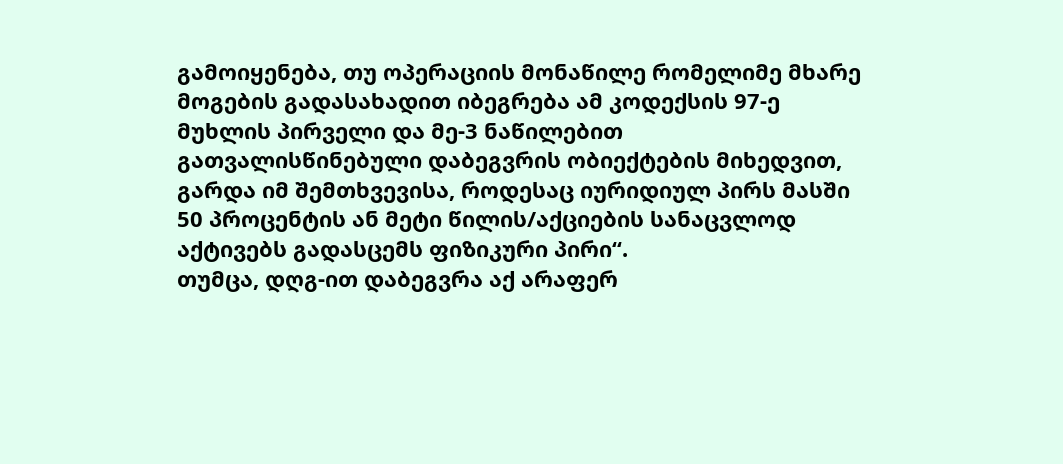გამოიყენება, თუ ოპერაციის მონაწილე რომელიმე მხარე მოგების გადასახადით იბეგრება ამ კოდექსის 97-ე მუხლის პირველი და მე-3 ნაწილებით გათვალისწინებული დაბეგვრის ობიექტების მიხედვით, გარდა იმ შემთხვევისა, როდესაც იურიდიულ პირს მასში 50 პროცენტის ან მეტი წილის/აქციების სანაცვლოდ აქტივებს გადასცემს ფიზიკური პირი“.
თუმცა, დღგ-ით დაბეგვრა აქ არაფერ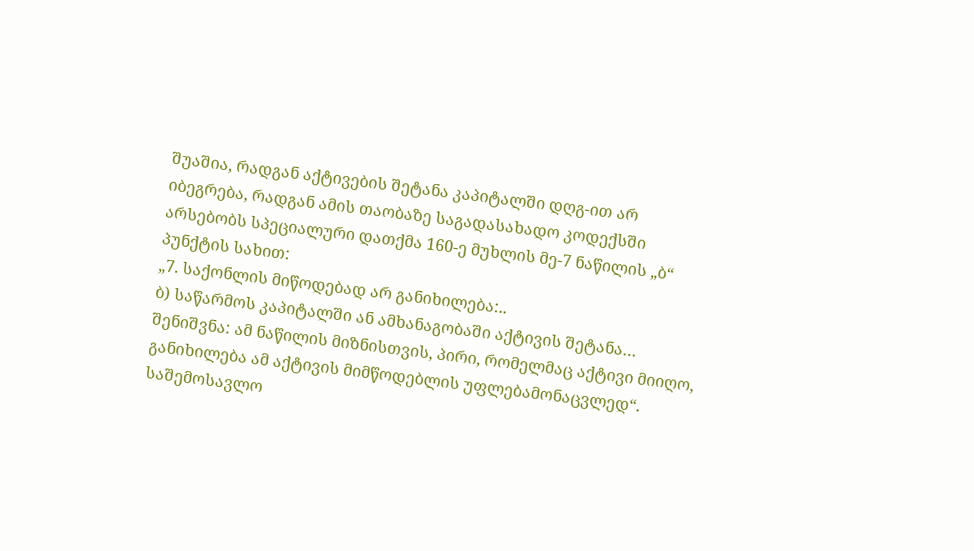შუაშია, რადგან აქტივების შეტანა კაპიტალში დღგ-ით არ იბეგრება, რადგან ამის თაობაზე საგადასახადო კოდექსში არსებობს სპეციალური დათქმა 160-ე მუხლის მე-7 ნაწილის „ბ“ პუნქტის სახით:
„7. საქონლის მიწოდებად არ განიხილება:..
ბ) საწარმოს კაპიტალში ან ამხანაგობაში აქტივის შეტანა…
შენიშვნა: ამ ნაწილის მიზნისთვის, პირი, რომელმაც აქტივი მიიღო, განიხილება ამ აქტივის მიმწოდებლის უფლებამონაცვლედ“.
საშემოსავლო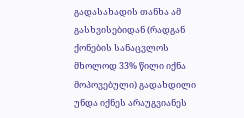გადასახადის თანხა ამ გასხვისებიდან (რადგან ქონების სანაცვლოს მხოლოდ 33% წილი იქნა მოპოვებული) გადახდილი უნდა იქნეს არაუგვიანეს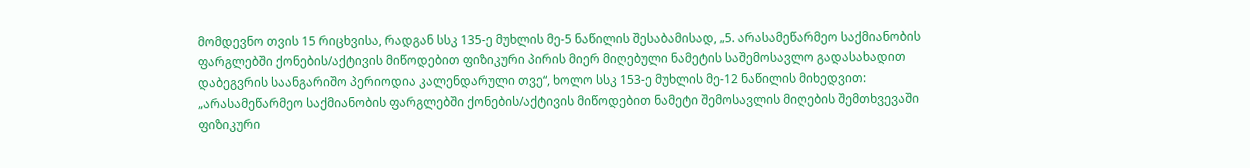მომდევნო თვის 15 რიცხვისა, რადგან სსკ 135-ე მუხლის მე-5 ნაწილის შესაბამისად, „5. არასამეწარმეო საქმიანობის ფარგლებში ქონების/აქტივის მიწოდებით ფიზიკური პირის მიერ მიღებული ნამეტის საშემოსავლო გადასახადით დაბეგვრის საანგარიშო პერიოდია კალენდარული თვე“, ხოლო სსკ 153-ე მუხლის მე-12 ნაწილის მიხედვით:
„არასამეწარმეო საქმიანობის ფარგლებში ქონების/აქტივის მიწოდებით ნამეტი შემოსავლის მიღების შემთხვევაში ფიზიკური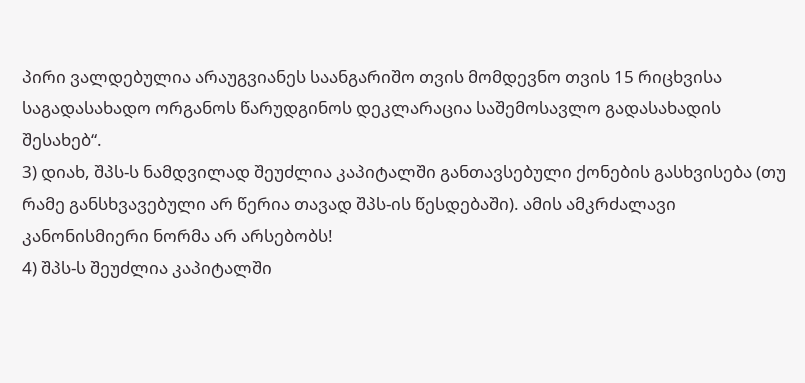პირი ვალდებულია არაუგვიანეს საანგარიშო თვის მომდევნო თვის 15 რიცხვისა საგადასახადო ორგანოს წარუდგინოს დეკლარაცია საშემოსავლო გადასახადის შესახებ“.
3) დიახ, შპს-ს ნამდვილად შეუძლია კაპიტალში განთავსებული ქონების გასხვისება (თუ რამე განსხვავებული არ წერია თავად შპს-ის წესდებაში). ამის ამკრძალავი კანონისმიერი ნორმა არ არსებობს!
4) შპს-ს შეუძლია კაპიტალში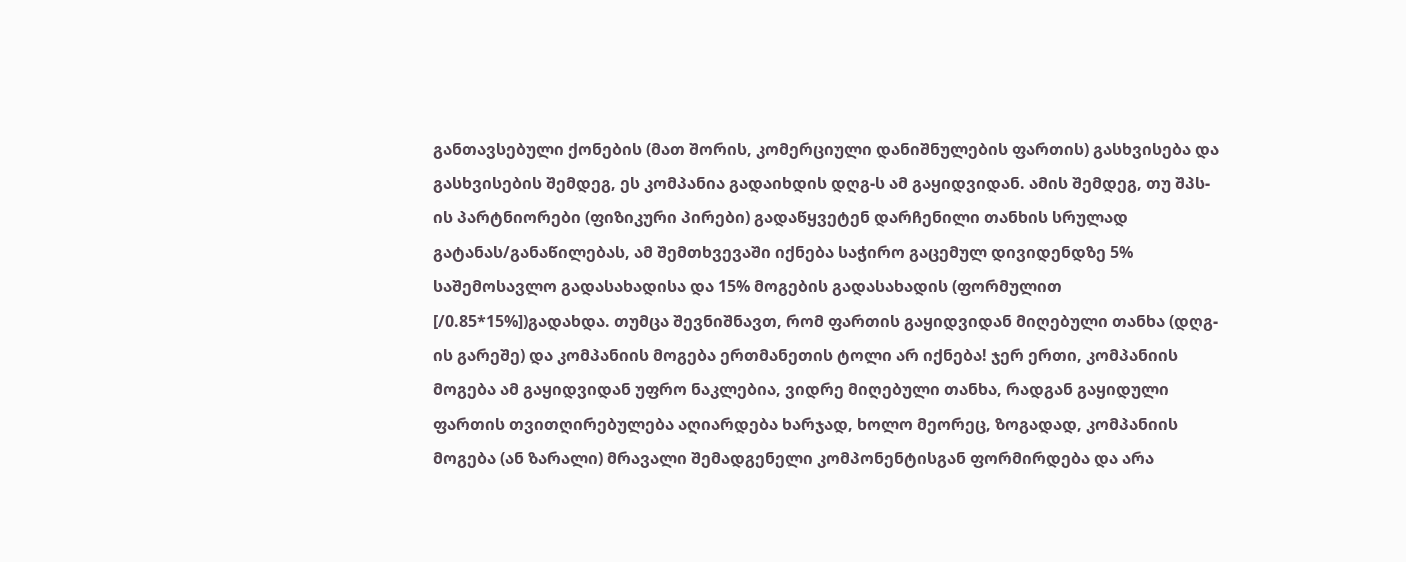განთავსებული ქონების (მათ შორის, კომერციული დანიშნულების ფართის) გასხვისება და გასხვისების შემდეგ, ეს კომპანია გადაიხდის დღგ-ს ამ გაყიდვიდან. ამის შემდეგ, თუ შპს-ის პარტნიორები (ფიზიკური პირები) გადაწყვეტენ დარჩენილი თანხის სრულად გატანას/განაწილებას, ამ შემთხვევაში იქნება საჭირო გაცემულ დივიდენდზე 5% საშემოსავლო გადასახადისა და 15% მოგების გადასახადის (ფორმულით [/0.85*15%])გადახდა. თუმცა შევნიშნავთ, რომ ფართის გაყიდვიდან მიღებული თანხა (დღგ-ის გარეშე) და კომპანიის მოგება ერთმანეთის ტოლი არ იქნება! ჯერ ერთი, კომპანიის მოგება ამ გაყიდვიდან უფრო ნაკლებია, ვიდრე მიღებული თანხა, რადგან გაყიდული ფართის თვითღირებულება აღიარდება ხარჯად, ხოლო მეორეც, ზოგადად, კომპანიის მოგება (ან ზარალი) მრავალი შემადგენელი კომპონენტისგან ფორმირდება და არა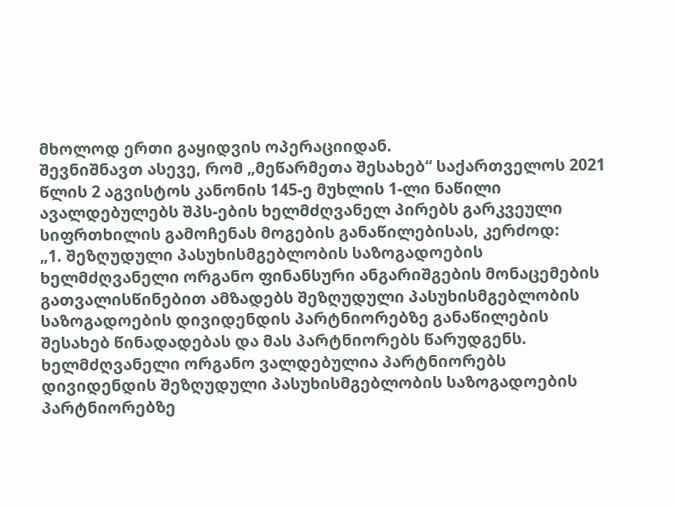მხოლოდ ერთი გაყიდვის ოპერაციიდან.
შევნიშნავთ ასევე, რომ „მეწარმეთა შესახებ“ საქართველოს 2021 წლის 2 აგვისტოს კანონის 145-ე მუხლის 1-ლი ნაწილი ავალდებულებს შპს-ების ხელმძღვანელ პირებს გარკვეული სიფრთხილის გამოჩენას მოგების განაწილებისას, კერძოდ:
„1. შეზღუდული პასუხისმგებლობის საზოგადოების ხელმძღვანელი ორგანო ფინანსური ანგარიშგების მონაცემების გათვალისწინებით ამზადებს შეზღუდული პასუხისმგებლობის საზოგადოების დივიდენდის პარტნიორებზე განაწილების შესახებ წინადადებას და მას პარტნიორებს წარუდგენს. ხელმძღვანელი ორგანო ვალდებულია პარტნიორებს დივიდენდის შეზღუდული პასუხისმგებლობის საზოგადოების პარტნიორებზე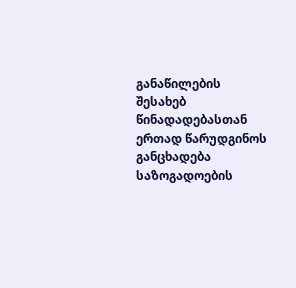განაწილების შესახებ წინადადებასთან ერთად წარუდგინოს განცხადება საზოგადოების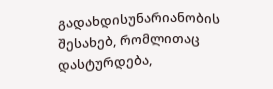გადახდისუნარიანობის შესახებ, რომლითაც დასტურდება,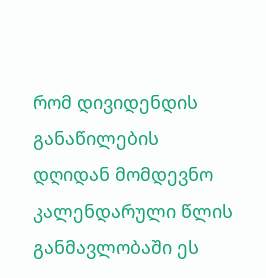რომ დივიდენდის განაწილების დღიდან მომდევნო კალენდარული წლის განმავლობაში ეს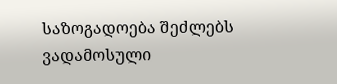საზოგადოება შეძლებს ვადამოსული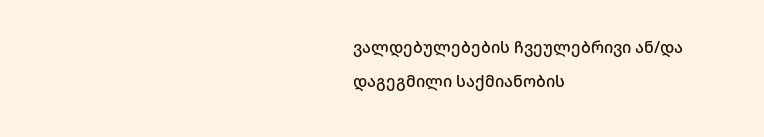ვალდებულებების ჩვეულებრივი ან/და დაგეგმილი საქმიანობის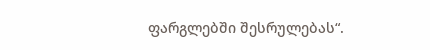ფარგლებში შესრულებას“.